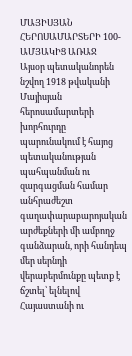ՄԱՅԻՍՅԱՆ ՀԵՐՈՍԱՄԱՐՏԵՐԻ 100-ԱՄՅԱԿԻՑ ԱՌԱՋ
Այսօր պետականորեն նշվող 1918 թվականի Մայիսյան հերոսամարտերի խորհուրդը պարունակում է հայոց պետականության պահպանման ու զարգացման համար անհրաժեշտ գաղափարաբարոյական արժեքների մի ամբողջ գանձարան, որի հանդեպ մեր սերնդի վերաբերմունքը պետք է ճշտել՝ ելնելով Հայաստանի ու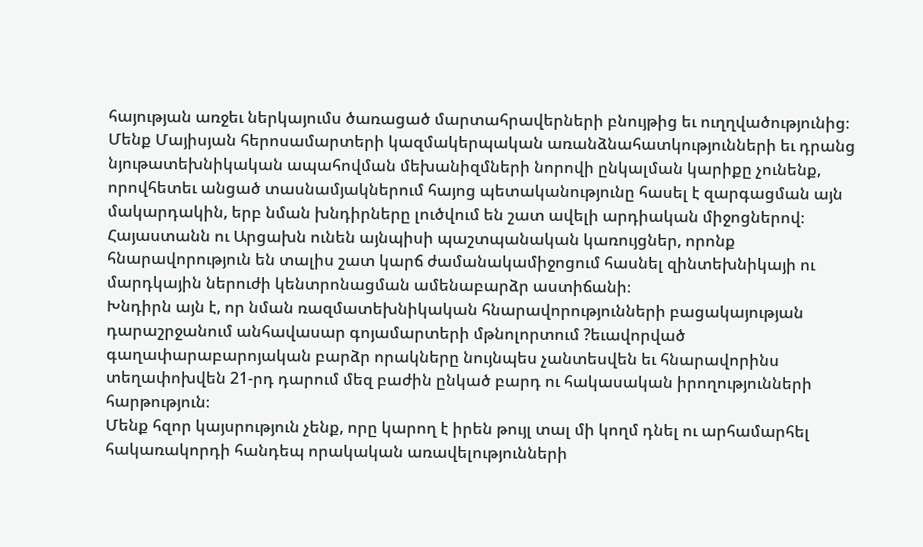հայության առջեւ ներկայումս ծառացած մարտահրավերների բնույթից եւ ուղղվածությունից։
Մենք Մայիսյան հերոսամարտերի կազմակերպական առանձնահատկությունների եւ դրանց նյութատեխնիկական ապահովման մեխանիզմների նորովի ընկալման կարիքը չունենք, որովհետեւ անցած տասնամյակներում հայոց պետականությունը հասել է զարգացման այն մակարդակին, երբ նման խնդիրները լուծվում են շատ ավելի արդիական միջոցներով։
Հայաստանն ու Արցախն ունեն այնպիսի պաշտպանական կառույցներ, որոնք հնարավորություն են տալիս շատ կարճ ժամանակամիջոցում հասնել զինտեխնիկայի ու մարդկային ներուժի կենտրոնացման ամենաբարձր աստիճանի։
Խնդիրն այն է, որ նման ռազմատեխնիկական հնարավորությունների բացակայության դարաշրջանում անհավասար գոյամարտերի մթնոլորտում ?եւավորված գաղափարաբարոյական բարձր որակները նույնպես չանտեսվեն եւ հնարավորինս տեղափոխվեն 21-րդ դարում մեզ բաժին ընկած բարդ ու հակասական իրողությունների հարթություն։
Մենք հզոր կայսրություն չենք, որը կարող է իրեն թույլ տալ մի կողմ դնել ու արհամարհել հակառակորդի հանդեպ որակական առավելությունների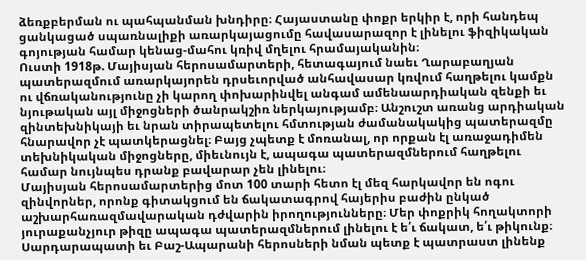ձեռքբերման ու պահպանման խնդիրը։ Հայաստանը փոքր երկիր է, որի հանդեպ ցանկացած սպառնալիքի առարկայացումը հավասարազոր է լինելու ֆիզիկական գոյության համար կենաց-մահու կռիվ մղելու հրամայականին։
Ուստի 1918թ. Մայիսյան հերոսամարտերի, հետագայում նաեւ Ղարաբաղյան պատերազմում առարկայորեն դրսեւորված անհավասար կռվում հաղթելու կամքն ու վճռականությունը չի կարող փոխարինվել անգամ ամենաարդիական զենքի եւ նյութական այլ միջոցների ծանրակշիռ ներկայությամբ։ Անշուշտ առանց արդիական զինտեխնիկայի եւ նրան տիրապետելու հմտության ժամանակակից պատերազմը հնարավոր չէ պատկերացնել։ Բայց չպետք է մոռանալ, որ որքան էլ առաջադիմեն տեխնիկական միջոցները, միեւնույն է, ապագա պատերազմներում հաղթելու համար նույնպես դրանք բավարար չեն լինելու։
Մայիսյան հերոսամարտերից մոտ 100 տարի հետո էլ մեզ հարկավոր են ոգու զինվորներ, որոնք գիտակցում են ճակատագրով հայերիս բաժին ընկած աշխարհառազմավարական դժվարին իրողությունները։ Մեր փոքրիկ հողակտորի յուրաքանչյուր թիզը ապագա պատերազմներում լինելու է ե՛ւ ճակատ, ե՛ւ թիկունք։ Սարդարապատի եւ Բաշ-Ապարանի հերոսների նման պետք է պատրաստ լինենք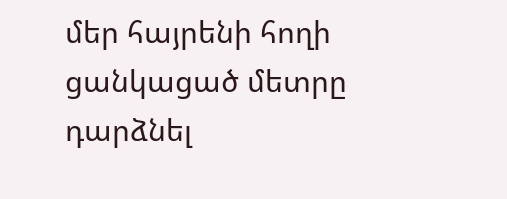մեր հայրենի հողի ցանկացած մետրը դարձնել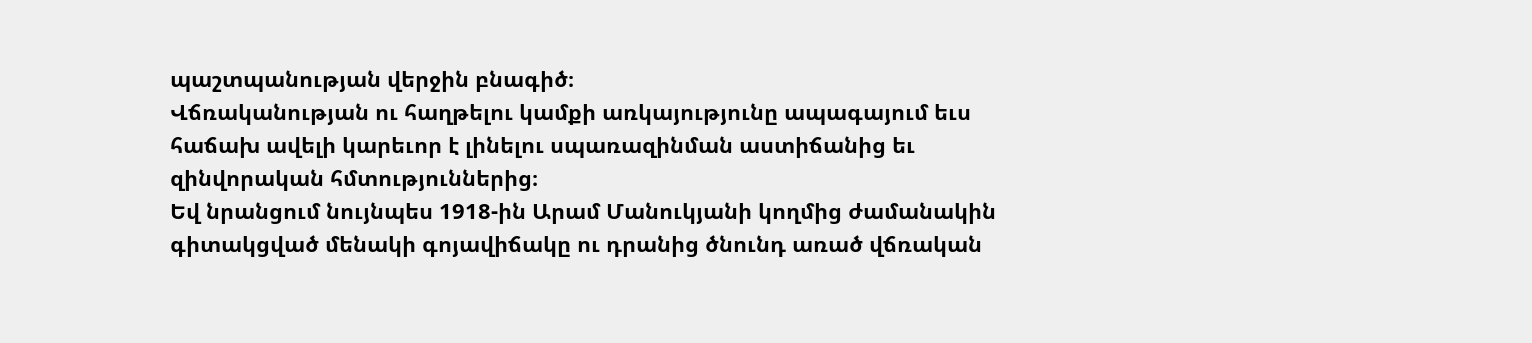պաշտպանության վերջին բնագիծ։
Վճռականության ու հաղթելու կամքի առկայությունը ապագայում եւս հաճախ ավելի կարեւոր է լինելու սպառազինման աստիճանից եւ զինվորական հմտություններից։
Եվ նրանցում նույնպես 1918-ին Արամ Մանուկյանի կողմից ժամանակին գիտակցված մենակի գոյավիճակը ու դրանից ծնունդ առած վճռական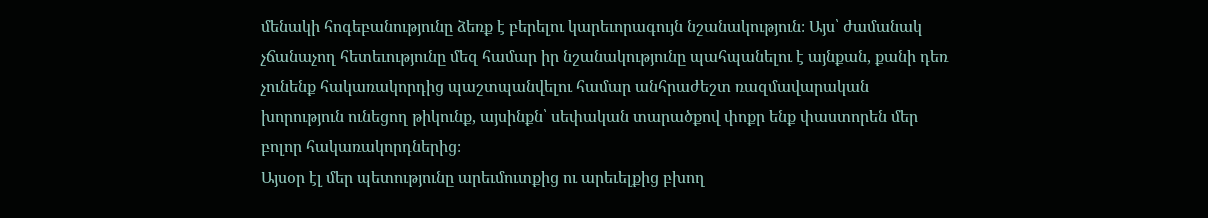մենակի հոգեբանությունը ձեռք է բերելու կարեւորագույն նշանակություն։ Այս՝ ժամանակ չճանաչող հետեւությունը մեզ համար իր նշանակությունը պահպանելու է այնքան, քանի դեռ չունենք հակառակորդից պաշտպանվելու համար անհրաժեշտ ռազմավարական խորություն ունեցող թիկունք, այսինքն՝ սեփական տարածքով փոքր ենք փաստորեն մեր բոլոր հակառակորդներից։
Այսօր էլ մեր պետությունը արեւմուտքից ու արեւելքից բխող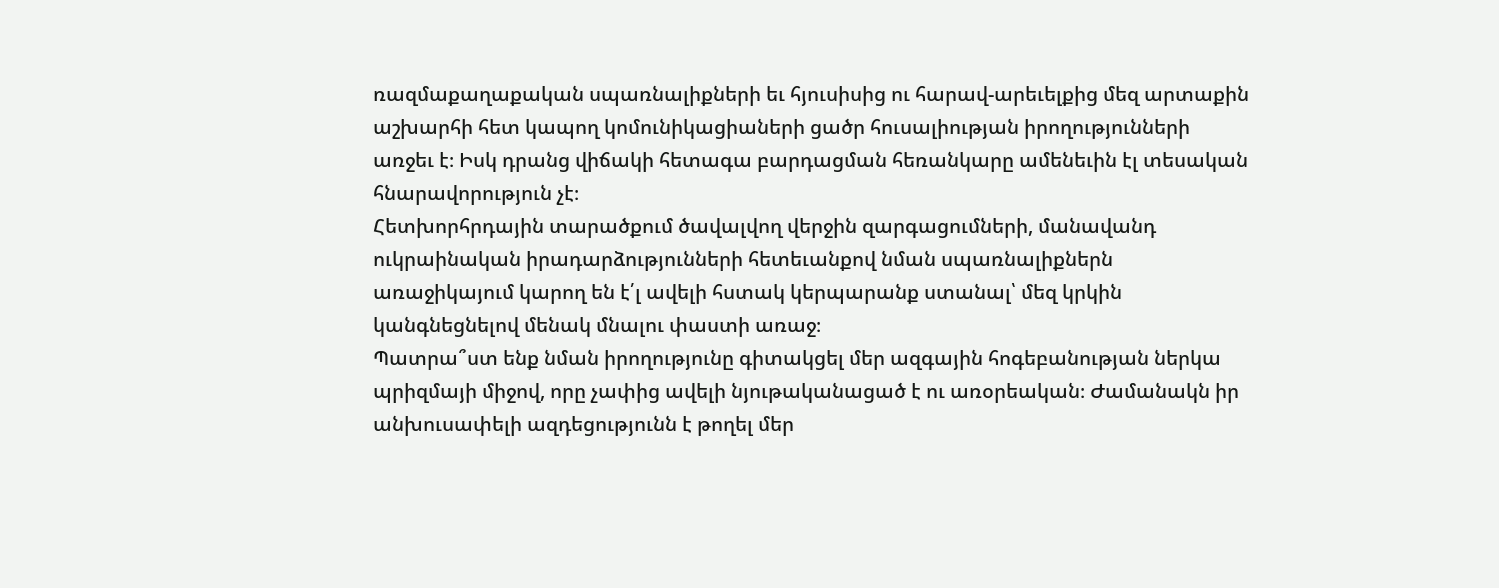ռազմաքաղաքական սպառնալիքների եւ հյուսիսից ու հարավ-արեւելքից մեզ արտաքին աշխարհի հետ կապող կոմունիկացիաների ցածր հուսալիության իրողությունների առջեւ է։ Իսկ դրանց վիճակի հետագա բարդացման հեռանկարը ամենեւին էլ տեսական հնարավորություն չէ։
Հետխորհրդային տարածքում ծավալվող վերջին զարգացումների, մանավանդ ուկրաինական իրադարձությունների հետեւանքով նման սպառնալիքներն առաջիկայում կարող են է՛լ ավելի հստակ կերպարանք ստանալ՝ մեզ կրկին կանգնեցնելով մենակ մնալու փաստի առաջ։
Պատրա՞ստ ենք նման իրողությունը գիտակցել մեր ազգային հոգեբանության ներկա պրիզմայի միջով, որը չափից ավելի նյութականացած է ու առօրեական։ Ժամանակն իր անխուսափելի ազդեցությունն է թողել մեր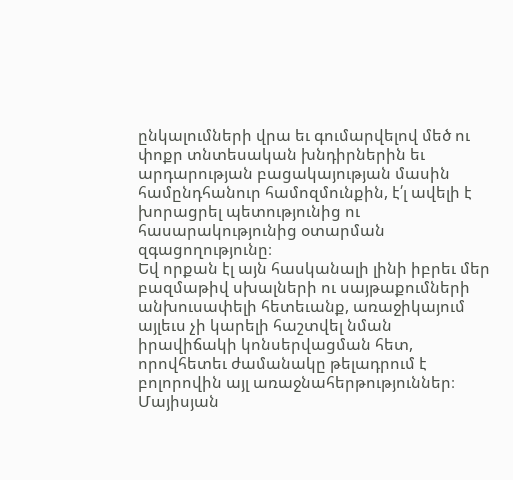ընկալումների վրա եւ գումարվելով մեծ ու փոքր տնտեսական խնդիրներին եւ արդարության բացակայության մասին համընդհանուր համոզմունքին, է՛լ ավելի է խորացրել պետությունից ու հասարակությունից օտարման զգացողությունը։
Եվ որքան էլ այն հասկանալի լինի իբրեւ մեր բազմաթիվ սխալների ու սայթաքումների անխուսափելի հետեւանք, առաջիկայում այլեւս չի կարելի հաշտվել նման իրավիճակի կոնսերվացման հետ, որովհետեւ ժամանակը թելադրում է բոլորովին այլ առաջնահերթություններ։
Մայիսյան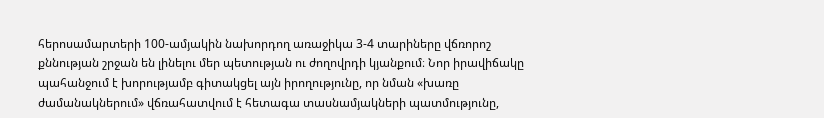հերոսամարտերի 100-ամյակին նախորդող առաջիկա 3-4 տարիները վճռորոշ քննության շրջան են լինելու մեր պետության ու ժողովրդի կյանքում։ Նոր իրավիճակը պահանջում է խորությամբ գիտակցել այն իրողությունը, որ նման «խառը ժամանակներում» վճռահատվում է հետագա տասնամյակների պատմությունը,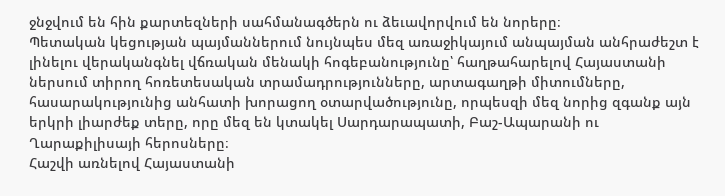ջնջվում են հին քարտեզների սահմանագծերն ու ձեւավորվում են նորերը։
Պետական կեցության պայմաններում նույնպես մեզ առաջիկայում անպայման անհրաժեշտ է լինելու վերականգնել վճռական մենակի հոգեբանությունը՝ հաղթահարելով Հայաստանի ներսում տիրող հոռետեսական տրամադրությունները, արտագաղթի միտումները, հասարակությունից անհատի խորացող օտարվածությունը, որպեսզի մեզ նորից զգանք այն երկրի լիարժեք տերը, որը մեզ են կտակել Սարդարապատի, Բաշ-Ապարանի ու Ղարաքիլիսայի հերոսները։
Հաշվի առնելով Հայաստանի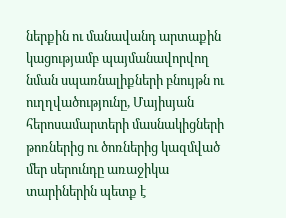ներքին ու մանավանդ արտաքին կացությամբ պայմանավորվող նման սպառնալիքների բնույթն ու ուղղվածությունը, Մայիսյան հերոսամարտերի մասնակիցների թոռներից ու ծոռներից կազմված մեր սերունդը առաջիկա տարիներին պետք է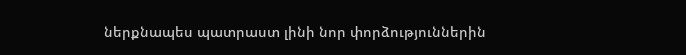ներքնապես պատրաստ լինի նոր փորձություններին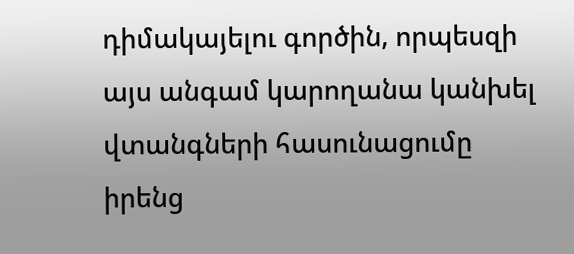դիմակայելու գործին, որպեսզի այս անգամ կարողանա կանխել վտանգների հասունացումը իրենց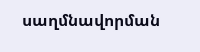սաղմնավորման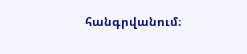հանգրվանում։